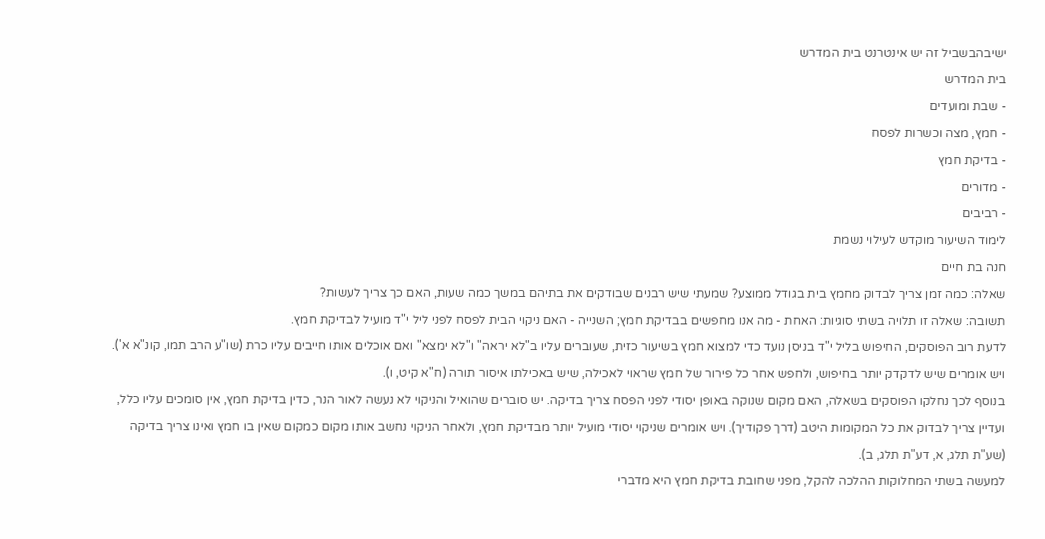ישיבהבשביל זה יש אינטרנט בית המדרש
בית המדרש
- שבת ומועדים
- חמץ, מצה וכשרות לפסח
- בדיקת חמץ
- מדורים
- רביבים
לימוד השיעור מוקדש לעילוי נשמת
חנה בת חיים
שאלה: כמה זמן צריך לבדוק מחמץ בית בגודל ממוצע? שמעתי שיש רבנים שבודקים את בתיהם במשך כמה שעות, האם כך צריך לעשות?
תשובה: שאלה זו תלויה בשתי סוגיות: האחת - מה אנו מחפשים בבדיקת חמץ; השנייה - האם ניקוי הבית לפסח לפני ליל י"ד מועיל לבדיקת חמץ.
לדעת רוב הפוסקים, החיפוש בליל י"ד בניסן נועד כדי למצוא חמץ בשיעור כזית, שעוברים עליו ב"לא יראה" ו"לא ימצא" ואם אוכלים אותו חייבים עליו כרת (שו"ע הרב תמו, קונ"א א'). ויש אומרים שיש לדקדק יותר בחיפוש, ולחפש אחר כל פירור של חמץ שראוי לאכילה, שיש באכילתו איסור תורה (ח"א קיט, ו).
בנוסף לכך נחלקו הפוסקים בשאלה, האם מקום שנוקה באופן יסודי לפני הפסח צריך בדיקה. יש סוברים שהואיל והניקוי לא נעשה לאור הנר, כדין בדיקת חמץ, אין סומכים עליו כלל, ועדיין צריך לבדוק את כל המקומות היטב (דרך פקודיך). ויש אומרים שניקוי יסודי מועיל יותר מבדיקת חמץ, ולאחר הניקוי נחשב אותו מקום כמקום שאין בו חמץ ואינו צריך בדיקה (שע"ת תלג, א, דע"ת תלג, ב).
למעשה בשתי המחלוקות ההלכה להקל, מפני שחובת בדיקת חמץ היא מדברי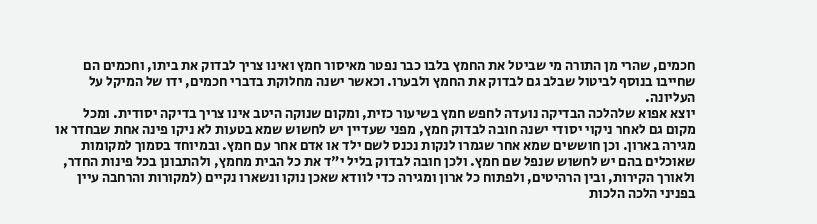חכמים, שהרי מן התורה מי שביטל את החמץ בלבו כבר נפטר מאיסור חמץ ואינו צריך לבדוק את ביתו, וחכמים הם שחייבו בנוסף לביטול שבלב גם לבדוק את החמץ ולבערו. וכאשר ישנה מחלוקת בדברי חכמים, ידו של המיקל על העליונה.
יוצא אפוא שלהלכה הבדיקה נועדה לחפש חמץ בשיעור כזית, ומקום שנוקה היטב אינו צריך בדיקה יסודית. ומכל מקום גם לאחר ניקוי יסודי ישנה חובה לבדוק חמץ, מפני שעדיין יש לחשוש שמא בטעות לא ניקו פינה אחת שבחדר או מגירה בארון. וכן חוששים שמא אחר שגמרו לנקות נכנס לשם ילד או אדם אחר עם חמץ. ובמיוחד בסמוך למקומות שאוכלים בהם יש לחשוש שנפל שם חמץ. ולכן חובה לבדוק בליל י"ד את כל הבית מחמץ, ולהתבונן בכל פינות החדר, ולאורך הקירות, ובין הרהיטים, ולפתוח כל ארון ומגירה כדי לוודא שאכן נוקו ונשארו נקיים (למקורות והרחבה עיין בפניני הלכה הלכות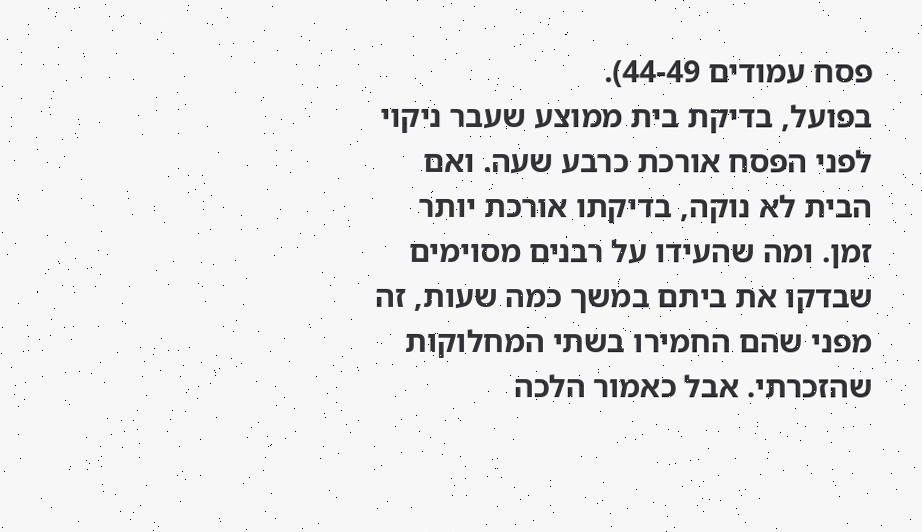פסח עמודים 44-49).
בפועל, בדיקת בית ממוצע שעבר ניקוי לפני הפסח אורכת כרבע שעה. ואם הבית לא נוקה, בדיקתו אורכת יותר זמן. ומה שהעידו על רבנים מסוימים שבדקו את ביתם במשך כמה שעות, זה מפני שהם החמירו בשתי המחלוקות שהזכרתי. אבל כאמור הלכה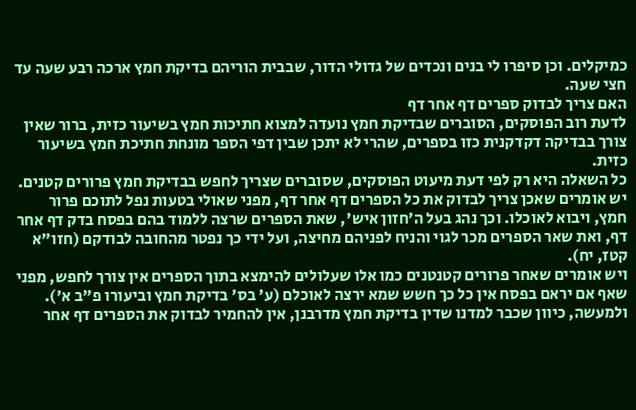כמיקלים. וכן סיפרו לי בנים ונכדים של גדולי הדור, שבבית הוריהם בדיקת חמץ ארכה רבע שעה עד חצי שעה.
האם צריך לבדוק ספרים דף אחר דף
לדעת רוב הפוסקים, הסוברים שבדיקת חמץ נועדה למצוא חתיכות חמץ בשיעור כזית, ברור שאין צורך בבדיקה דקדקנית כזו בספרים, שהרי לא יתכן שבין דפי הספר מונחת חתיכת חמץ בשיעור כזית.
כל השאלה היא רק לפי דעת מיעוט הפוסקים, שסוברים שצריך לחפש בבדיקת חמץ פרורים קטנים.
יש אומרים שאכן צריך לבדוק את כל הספרים דף אחר דף, מפני שאולי בטעות נפל לתוכם פרור חמץ, ויבוא לאוכלו. וכך נהג בעל ה'חזון איש', שאת הספרים שרצה ללמוד בהם בפסח בדק דף אחר דף, ואת שאר הספרים מכר לגוי והניח לפניהם מחיצה, ועל ידי כך נפטר מהחובה לבודקם (חזו"א קטז, יח).
ויש אומרים שאחר פרורים קטנטנים כמו אלו שעלולים להימצא בתוך הספרים אין צורך לחפש, מפני שאף אם יראם בפסח אין כל כך חשש שמא ירצה לאוכלם (ע' בס' בדיקת חמץ וביעורו פ"ב א').
ולמעשה, כיוון שכבר למדנו שדין בדיקת חמץ מדרבנן, אין להחמיר לבדוק את הספרים דף אחר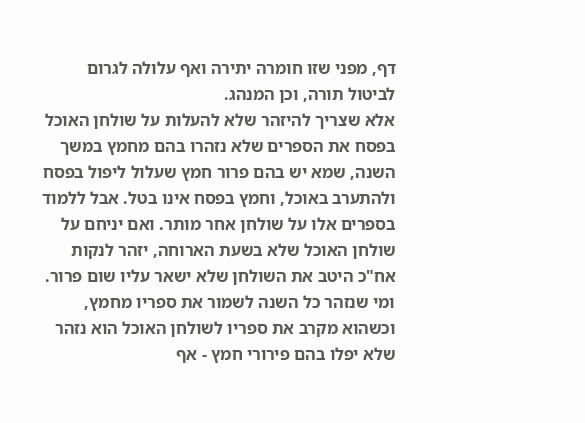דף, מפני שזו חומרה יתירה ואף עלולה לגרום לביטול תורה, וכן המנהג.
אלא שצריך להיזהר שלא להעלות על שולחן האוכל בפסח את הספרים שלא נזהרו בהם מחמץ במשך השנה, שמא יש בהם פרור חמץ שעלול ליפול בפסח ולהתערב באוכל, וחמץ בפסח אינו בטל. אבל ללמוד בספרים אלו על שולחן אחר מותר. ואם יניחם על שולחן האוכל שלא בשעת הארוחה, יזהר לנקות אח"כ היטב את השולחן שלא ישאר עליו שום פרור.
ומי שנזהר כל השנה לשמור את ספריו מחמץ, וכשהוא מקרב את ספריו לשולחן האוכל הוא נזהר שלא יפלו בהם פירורי חמץ - אף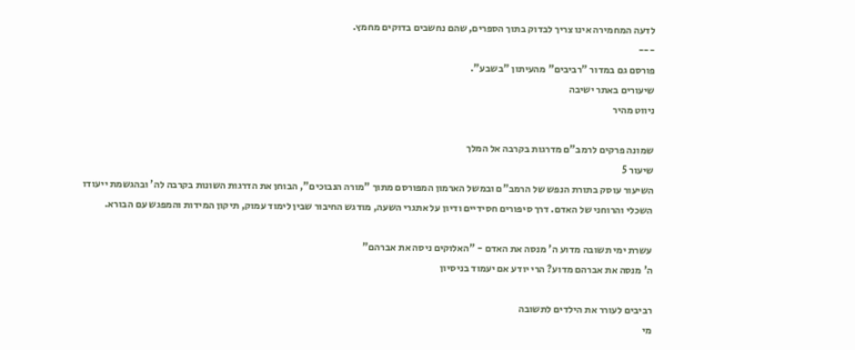לדעה המחמירה אינו צריך לבדוק בתוך הספרים, שהם נחשבים בדוקים מחמץ.
---
פורסם גם במדור "רביבים" מהעיתון "בשבע".
שיעורים באתר ישיבה
ניווט מהיר

שמונה פרקים לרמב"ם מדרגות בקרבה אל המלך
שיעור 5
השיעור עוסק בתורת הנפש של הרמב"ם ובמשל הארמון המפורסם מתוך "מורה הנבוכים", הבוחן את הדרגות השונות בקרבה לה' ובהגשמת ייעודו השכלי והרוחני של האדם. דרך סיפורים חסידיים ודיון על אתגרי השעה, מודגש החיבור שבין לימוד עמוק, תיקון המידות והמפגש עם הבורא.

עשרת ימי תשובה מדוע ה' מנסה את האדם - "האלוקים ניסה את אברהם"
ה' מנסה את אברהם מדוע? הרי יודע אם יעמוד בניסיון

רביבים לעורר את הילדים לתשובה
מי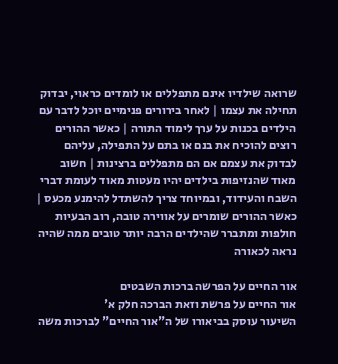שרואה שילדיו אינם מתפללים או לומדים כראוי, יבדוק תחילה את עצמו | לאחר בירורים פנימיים יוכל לדבר עם הילדים בכנות על ערך לימוד התורה | כאשר ההורים רוצים להוכיח את בנם או בתם על התפילה, עליהם לבדוק את עצמם אם הם מתפללים ברצינות | חשוב מאוד שהנזיפות בילדים יהיו מעטות מאוד לעומת דברי השבח והעידוד, ובמיוחד צריך להשתדל להימנע מכעס | כאשר ההורים שומרים על אווירה טובה, רוב הבעיות חולפות ומתברר שהילדים הרבה יותר טובים ממה שהיה נראה לכאורה

אור החיים על הפרשה ברכות השבטים
אור החיים על פרשת וזאת הברכה חלק א'
השיעור עוסק בביאורו של ה"אור החיים" לברכות משה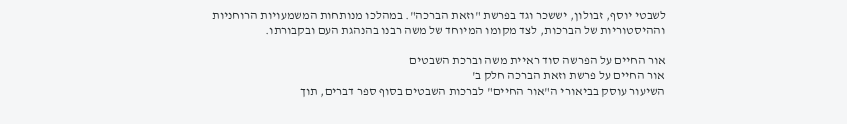לשבטי יוסף, זבולון, יששכר וגד בפרשת "וזאת הברכה". במהלכו מנותחות המשמעויות הרוחניות וההיסטוריות של הברכות, לצד מקומו המיוחד של משה רבנו בהנהגת העם ובקבורתו.

אור החיים על הפרשה סוד ראיית משה וברכת השבטים
אור החיים על פרשת וזאת הברכה חלק ב'
השיעור עוסק בביאורי ה"אור החיים" לברכות השבטים בסוף ספר דברים, תוך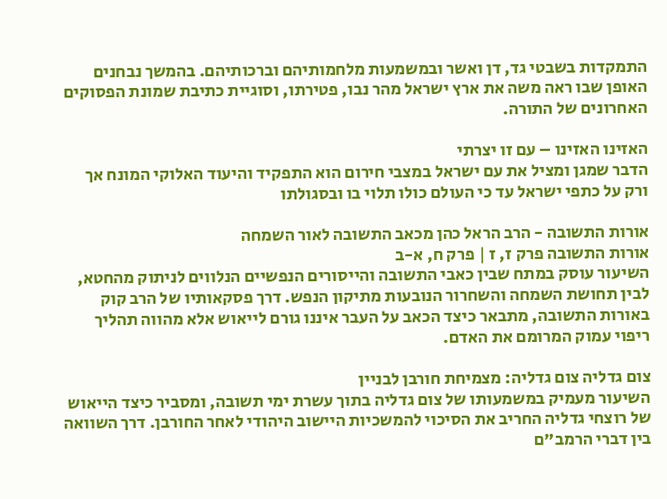התמקדות בשבטי גד, דן ואשר ובמשמעות מלחמותיהם וברכותיהם. בהמשך נבחנים האופן שבו ראה משה את ארץ ישראל מהר נבו, פטירתו, וסוגיית כתיבת שמונת הפסוקים האחרונים של התורה.

האזינו האזינו – עם זו יצרתי
הדבר שמגן ומציל את עם ישראל במצבי חירום הוא התפקיד והיעוד האלוקי המונח אך ורק על כתפי ישראל עד כי העולם כולו תלוי בו ובסגולתו

אורות התשובה - הרב הראל כהן מכאב התשובה לאור השמחה
אורות התשובה פרק ז, ז | פרק ח, א-ב
השיעור עוסק במתח שבין כאבי התשובה והייסורים הנפשיים הנלווים לניתוק מהחטא, לבין תחושת השמחה והשחרור הנובעות מתיקון הנפש. דרך פסקאותיו של הרב קוק באורות התשובה, מתבאר כיצד הכאב על העבר איננו גורם לייאוש אלא מהווה תהליך ריפוי עמוק המרומם את האדם.

צום גדליה צום גדליה: מצמיחת חורבן לבניין
השיעור מעמיק במשמעותו של צום גדליה בתוך עשרת ימי תשובה, ומסביר כיצד הייאוש של רוצחי גדליה החריב את הסיכוי להמשכיות היישוב היהודי לאחר החורבן. דרך השוואה בין דברי הרמב"ם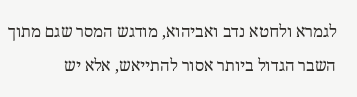לגמרא ולחטא נדב ואביהוא, מודגש המסר שגם מתוך השבר הגדול ביותר אסור להתייאש, אלא יש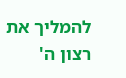להמליך את רצון ה'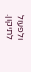ולפעול לתיקון.